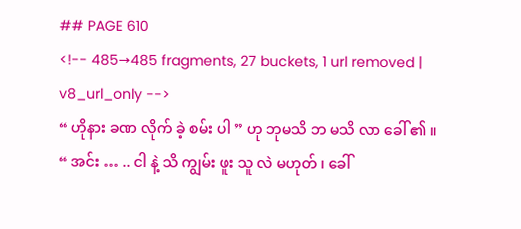## PAGE 610
<!-- 485→485 fragments, 27 buckets, 1 url removed | v8_url_only -->
“ ဟိုနား ခဏ လိုက် ခဲ့ စမ်း ပါ ” ဟု ဘုမသိ ဘ မသိ လာ ခေါ် ၏ ။
“ အင်း … .. ငါ နဲ့ သိ ကျွမ်း ဖူး သူ လဲ မဟုတ် ၊ ခေါ်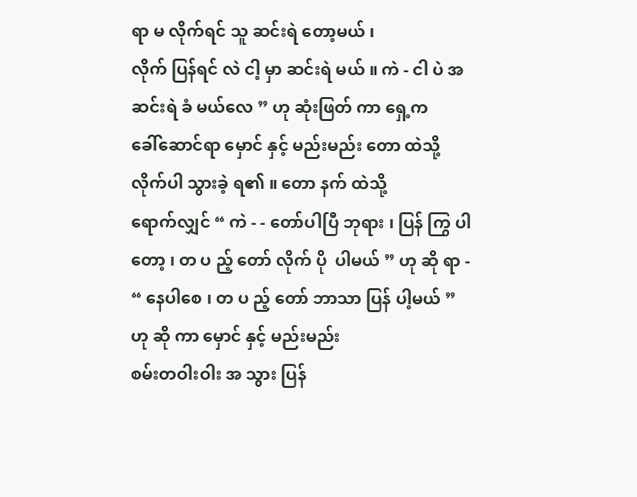ရာ မ လိုက်ရင် သူ ဆင်းရဲ တော့မယ် ၊
လိုက် ပြန်ရင် လဲ ငါ့ မှာ ဆင်းရဲ မယ် ။ ကဲ - ငါ ပဲ အ ဆင်းရဲ ခံ မယ်လေ ” ဟု ဆုံးဖြတ် ကာ ရှေ့က
ခေါ်ဆောင်ရာ မှောင် နှင့် မည်းမည်း တော ထဲသို့ လိုက်ပါ သွားခဲ့ ရ၏ ။ တော နက် ထဲသို့
ရောက်လျှင် “ ကဲ - - တော်ပါပြီ ဘုရား ၊ ပြန် ကြွ ပါ တော့ ၊ တ ပ ည့် တော် လိုက် ပို  ပါမယ် ” ဟု ဆို ရာ -
“ နေပါစေ ၊ တ ပ ည့် တော် ဘာသာ ပြန် ပါ့မယ် ” ဟု ဆို ကာ မှောင် နှင့် မည်းမည်း
စမ်းတဝါးဝါး အ သွား ပြန်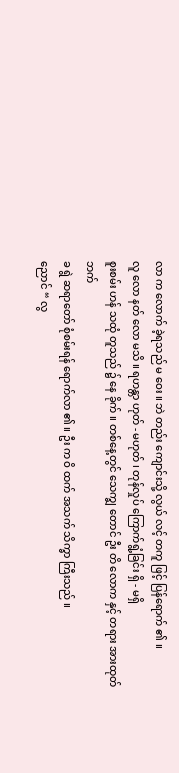လာ က လောက် ခဲ့ရသည် မ ဝေး ။ ဘဲ တည်း ကျောင်းသို့ လွယ် လင့် တကူ ဖြင့် ပြန်ရောက် ၏ ။
လူ လော နတ် လော မသိ ။ ရဟန္တာ ဟုတ် - မဟုတ် ၊ တုန်လှုပ် ကြောက်ရွံ့ခြင်း ရှိ - မရှိ
စူးစမ်း ဟန် သထုံ တူသည် ၌ နေ ခိုက် ။ တစ်နေ့တွင် သေက္ချ တောင် ဦး တိ လောက နှင့် တရား အားထုတ် ဘက်
ခ ရွဲ ဆရာတော် စုံစမ်းရန် ရောက်လာ ၏ ။ ဦး က ဝိ ထက် အသက် သိက္ခာ ကြီးသည် ။
ညောင် “ လွ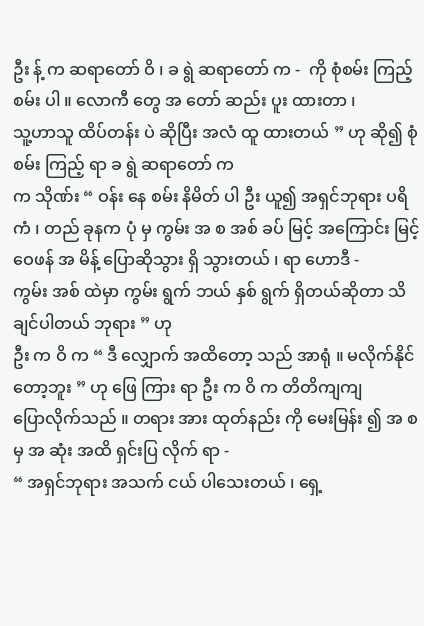ဦး န့် က ဆရာတော် ဝိ ၊ ခ ရွဲ ဆရာတော် က -  ကို စုံစမ်း ကြည့် စမ်း ပါ ။ လောကီ တွေ အ တော် ဆည်း ပူး ထားတာ ၊
သူ့ဟာသူ ထိပ်တန်း ပဲ ဆိုပြီး အလံ ထူ ထားတယ် ” ဟု ဆို၍ စုံစမ်း ကြည့် ရာ ခ ရွဲ ဆရာတော် က
က သိုဏ်း “ ဝန်း နေ စမ်း နိမိတ် ပါ ဦး ယူ၍ အရှင်ဘုရား ပရိ ကံ ၊ တည် ခုနက ပုံ မှ ကွမ်း အ စ အစ် ခပ် မြင့် အကြောင်း မြင့် ဝေဖန် အ မိန့် ပြောဆိုသွား ရှိ သွားတယ် ၊ ရာ ဟောဒီ -
ကွမ်း အစ် ထဲမှာ ကွမ်း ရွက် ဘယ် နှစ် ရွက် ရှိတယ်ဆိုတာ သိချင်ပါတယ် ဘုရား ” ဟု
ဦး က ဝိ က “ ဒီ လျှောက် အထိတော့ သည် အာရုံ ။ မလိုက်နိုင် တော့ဘူး ” ဟု ဖြေ ကြား ရာ ဦး က ဝိ က တိတိကျကျ
ပြောလိုက်သည် ။ တရား အား ထုတ်နည်း ကို မေးမြန်း ၍ အ စ မှ အ ဆုံး အထိ ရှင်းပြ လိုက် ရာ -
“ အရှင်ဘုရား အသက် ငယ် ပါသေးတယ် ၊ ရှေ့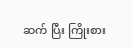ဆက် ပြီး ကြိုးစား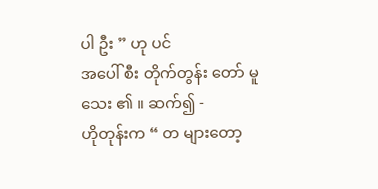ပါ ဦး ” ဟု ပင်
အပေါ် စီး တိုက်တွန်း တော် မူ သေး ၏ ။ ဆက်၍ -
ဟိုတုန်းက “ တ များတော့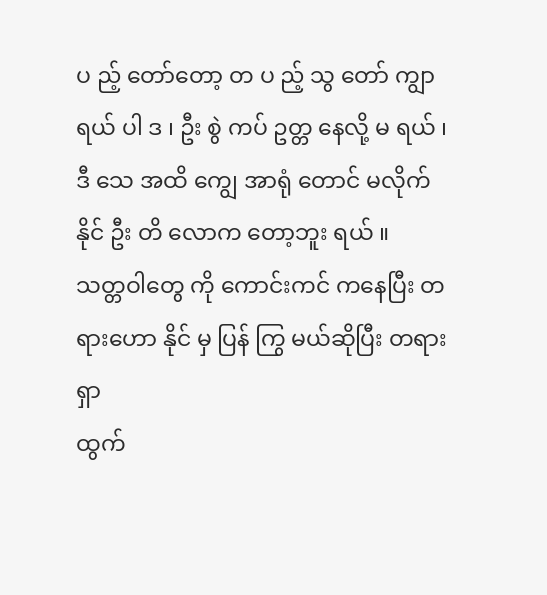ပ ည့် တော်တော့ တ ပ ည့် သွ တော် ကျွာ ရယ် ပါ ဒ ၊ ဦး စွဲ ကပ် ဥတ္တ နေလို့ မ ရယ် ၊ ဒီ သေ အထိ ကျွေ အာရုံ တောင် မလိုက်နိုင် ဦး တိ လောက တော့ဘူး ရယ် ။
သတ္တဝါတွေ ကို ကောင်းကင် ကနေပြီး တရားဟော နိုင် မှ ပြန် ကြွ မယ်ဆိုပြီး တရား ရှာ
ထွက်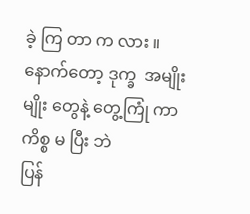ခဲ့ ကြ တာ က လား ။ နောက်တော့ ဒုက္ခ  အမျိုးမျိုး တွေနဲ့ တွေ့ကြုံ ကာ ကိစ္စ မ ပြီး ဘဲ
ပြန်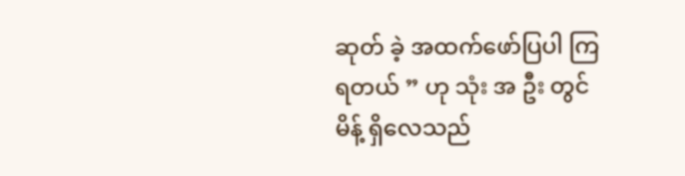ဆုတ် ခဲ့ အထက်ဖော်ပြပါ ကြ ရတယ် ” ဟု သုံး အ ဦး တွင် မိန့် ရှိလေသည်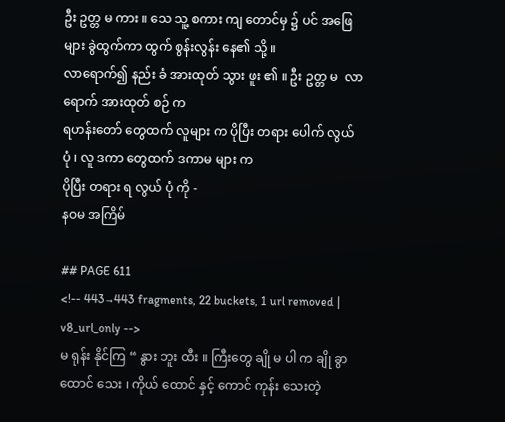ဦး ဥတ္တ မ ကား ။ သေ သူ့ စကား ကျ တောင်မှ ၌ ပင် အဖြေများ ခွဲထွက်ကာ ထွက် စွန်းလွန်း နေ၏ သို့ ။
လာရောက်၍ နည်း ခံ အားထုတ် သွား ဖူး ၏ ။ ဦး ဥတ္တ မ  လာရောက် အားထုတ် စဉ် က
ရဟန်းတော် တွေထက် လူများ က ပိုပြီး တရား ပေါက် လွယ် ပုံ ၊ လူ ဒကာ တွေထက် ဒကာမ များ က
ပိုပြီး တရား ရ လွယ် ပုံ ကို -
နဝမ အကြိမ်

## PAGE 611
<!-- 443→443 fragments, 22 buckets, 1 url removed | v8_url_only -->
မ ရုန်း နိုင်ကြ “ နွား ဘူး ထီး ။ ကြီးတွေ ချို မ ပါ က ချို ခွာ ထောင် သေး ၊ ကိုယ် ထောင် နှင့် ကောင် ကုန်း သေးတဲ့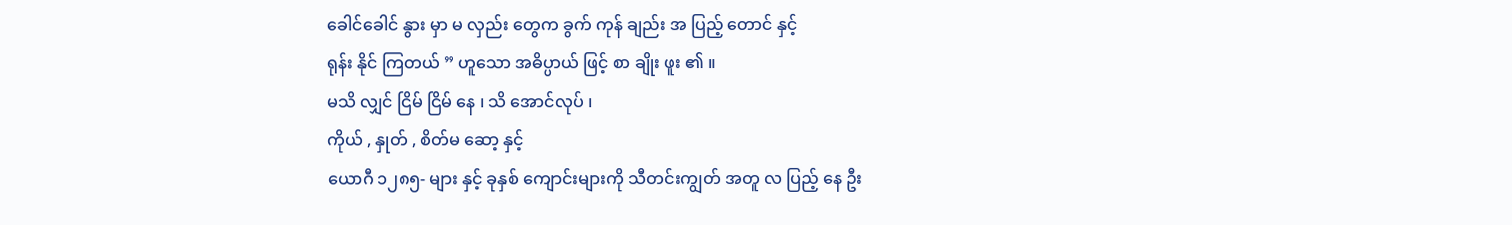ခေါင်ခေါင် နွား မှာ မ လှည်း တွေက ခွက် ကုန် ချည်း အ ပြည့် တောင် နှင့်
ရုန်း နိုင် ကြတယ် ” ဟူသော အဓိပ္ပာယ် ဖြင့် စာ ချိုး ဖူး ၏ ။
မသိ လျှင် ငြိမ် ငြိမ် နေ ၊ သိ အောင်လုပ် ၊
ကိုယ် , နှုတ် , စိတ်မ ဆော့ နှင့်
ယောဂီ ၁၂၈၅- များ နှင့် ခုနှစ် ကျောင်းများကို သီတင်းကျွတ် အတူ လ ပြည့် နေ ဦး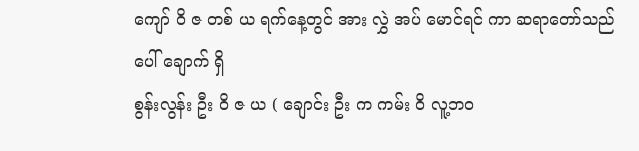ကျော် ဝိ ဇ တစ် ယ ရက်နေ့တွင် အား လွှဲ အပ် မောင်ရင် ကာ ဆရာတော်သည် ပေါ် ချောက် ရှိ
စွန်းလွန်း ဦး ဝိ ဇ ယ ( ချောင်း ဦး က ကမ်း ဝိ လူ့ဘဝ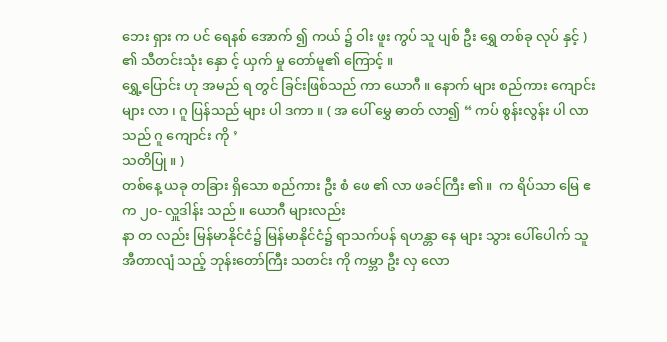ဘေး ရှား က ပင် ရေနစ် အောက် ၍ ကယ် ၌ ဝါး ဖူး ကွပ် သူ ပျစ် ဦး ရွှေ တစ်ခု လုပ် နှင့် ) ၏ သီတင်းသုံး နှော င့် ယှက် မှု တော်မူ၏ ကြောင့် ။
ရွှေ့ပြောင်း ဟု အမည် ရ တွင် ခြင်းဖြစ်သည် ကာ ယောဂီ ။ နောက် များ စည်ကား ကျောင်းများ လာ ၊ ဂူ ပြန်သည် များ ပါ ဒကာ ။ ( အ ပေါ် မွှေ ဓာတ် လာ၍ “ ကပ် စွန်းလွန်း ပါ လာသည် ဂူ ကျောင်း ကို ’
သတိပြု ။ )
တစ်နေ့ ယခု တခြား ရှိသော စည်ကား ဦး စံ ဖေ ၏ လာ ဖခင်ကြီး ၏ ။  က ရိပ်သာ မြေ ဧက ၂၀- လှူဒါန်း သည် ။ ယောဂီ များလည်း
နာ တ လည်း မြန်မာနိုင်ငံ၌ မြန်မာနိုင်ငံ၌ ရာသက်ပန် ရဟန္တာ နေ များ သွား ပေါ်ပေါက် သူ အီတာလျံ သည့် ဘုန်းတော်ကြီး သတင်း ကို ကမ္ဘာ ဦး လှ လော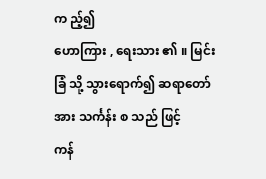က ည့်၍
ဟောကြား , ရေးသား ၏ ။ မြင်းခြံ သို့ သွားရောက်၍ ဆရာတော်အား သင်္ကန်း စ သည် ဖြင့်
ကန်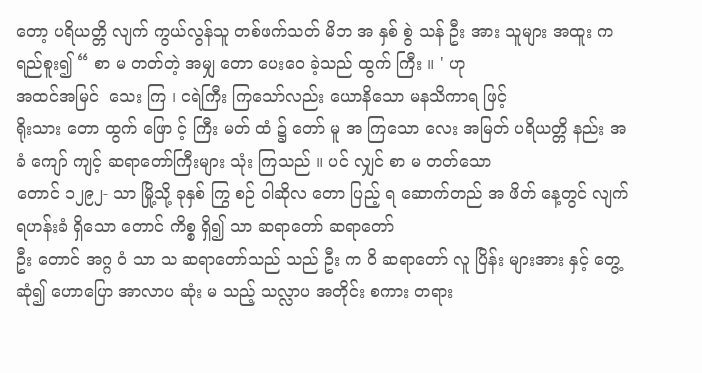တော့ ပရိယတ္တိ လျက် ကွယ်လွန်သူ တစ်ဖက်သတ် မိဘ အ နှစ် စွဲ သန် ဦး အား သူများ အထူး က ရည်စူး၍ “ စာ မ တတ်တဲ့ အမျှ တော ပေးဝေ ခဲ့သည် ထွက် ကြီး ။ ' ဟု
အထင်အမြင်  သေး ကြ ၊ ငရဲကြီး ကြသော်လည်း ယောနိသော မနသိကာရ ဖြင့်
ရိုးသား တော ထွက် ဖြော င့် ကြီး မတ် ထံ ၌ တော် မူ အ ကြသော လေး အမြတ် ပရိယတ္တိ နည်း အ ခံ ကျော် ကျင့် ဆရာတော်ကြီးများ သုံး ကြသည် ။ ပင် လျှင် စာ မ တတ်သော
တောင် ၁၂၉၂- သာ မြို့သို့ ခုနှစ် ကြွ စဉ် ဝါဆိုလ တော ပြည့် ရ ဆောက်တည် အ ဖိတ် နေ့တွင် လျက် ရဟန်းခံ ရှိသော တောင် ကိစ္စ ရှိ၍ သာ ဆရာတော် ဆရာတော်
ဦး တောင် အဂ္ဂ ဝံ သာ သ ဆရာတော်သည် သည် ဦး က ဝိ ဆရာတော် လူ ပြိန်း များအား နှင့် တွေ့ဆုံ၍ ဟောပြော အာလာပ ဆုံး မ သည့် သလ္လာပ အတိုင်း စကား တရား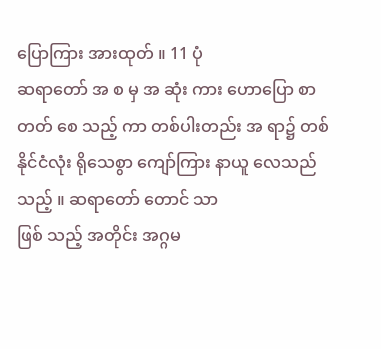ပြောကြား အားထုတ် ။ 11 ပုံ
ဆရာတော် အ စ မှ အ ဆုံး ကား ဟောပြော စာ တတ် စေ သည့် ကာ တစ်ပါးတည်း အ ရာ၌ တစ်နိုင်ငံလုံး ရိုသေစွာ ကျော်ကြား နာယူ လေသည် သည့် ။ ဆရာတော် တောင် သာ
ဖြစ် သည့် အတိုင်း အဂ္ဂမ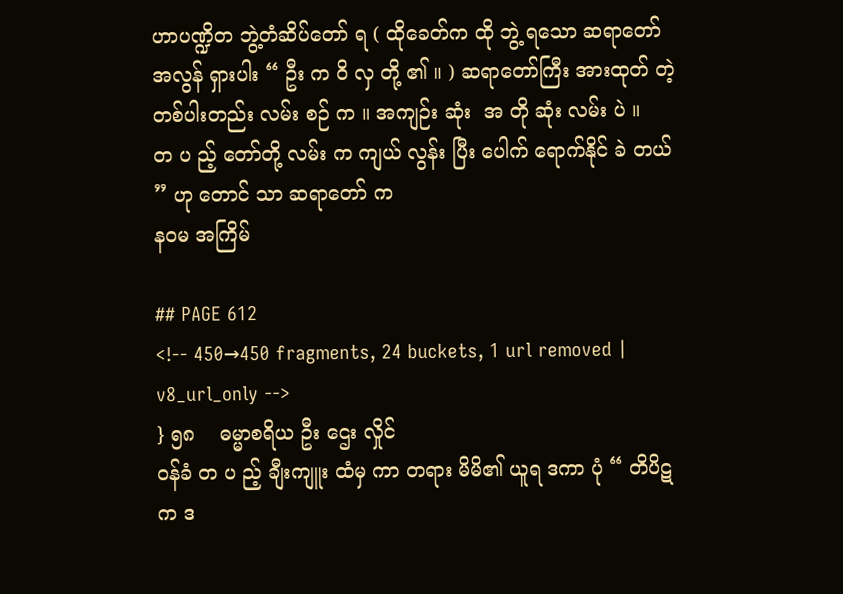ဟာပဏ္ဍိတ ဘွဲ့တံဆိပ်တော် ရ ( ထိုခေတ်က ထို ဘွဲ့ ရသော ဆရာတော်
အလွန် ရှားပါး “ ဦး က ဝိ လှ တို့ ၏ ။ ) ဆရာတော်ကြီး အားထုတ် တဲ့ တစ်ပါးတည်း လမ်း စဉ် က ။ အကျဉ်း ဆုံး  အ တို ဆုံး လမ်း ပဲ ။
တ ပ ည့် တော်တို့ လမ်း က ကျယ် လွန်း ပြီး ပေါက် ရောက်နိုင် ခဲ တယ် ” ဟု တောင် သာ ဆရာတော် က
နဝမ အကြိမ်

## PAGE 612
<!-- 450→450 fragments, 24 buckets, 1 url removed | v8_url_only -->
} ၅၈    ဓမ္မာစရိယ ဦး ဌေး လှိုင်
ဝန်ခံ တ ပ ည့် ချီးကျူး ထံမှ ကာ တရား မိမိ၏ ယူရ ဒကာ ပုံ “ တိပိဋက ဒ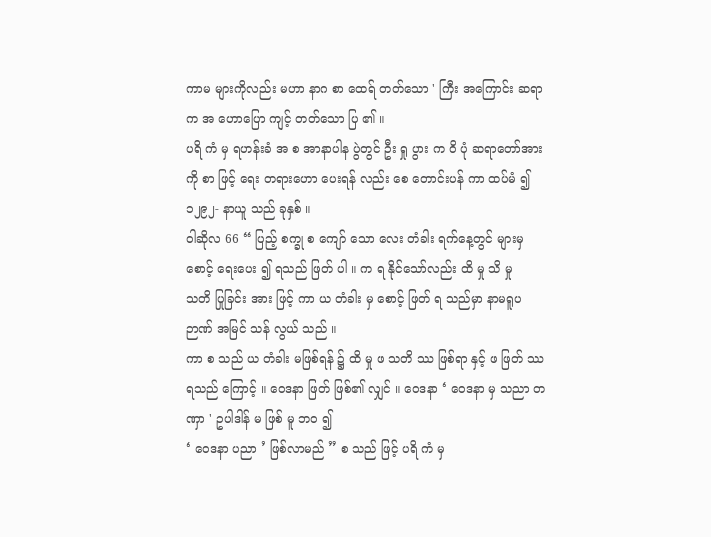ကာမ များကိုလည်း မဟာ နာဂ စာ ထေရ် တတ်သော ' ကြီး အကြောင်း ဆရာ က အ ဟောပြော ကျင့် တတ်သော ပြ ၏ ။
ပရိ ကံ မှ ရဟန်းခံ အ စ အာနာပါန ပွဲတွင် ဦး ရှု ပွား က ဝိ ပုံ ဆရာတော်အား ကို စာ ဖြင့် ရေး တရားဟော ပေးရန် လည်း စေ တောင်းပန် ကာ ထပ်မံ ၍ ၁၂၉၂- နာယူ သည် ခုနှစ် ။
ဝါဆိုလ 66 “ ပြည့် စက္ခု စ ကျော် သော လေး တံခါး ရက်နေ့တွင် များမှ စောင့် ရေးပေး ၍ ရသည် ဖြတ် ပါ ။ က ရ နိုင်သော်လည်း ထိ မှု သိ မှု
သတိ ပြုခြင်း အား ဖြင့် ကာ ယ တံခါး မှ စောင့် ဖြတ် ရ သည်မှာ နာမရူပ ဉာဏ် အမြင် သန် လွယ် သည် ။
ကာ စ သည် ယ တံခါး မဖြစ်ရန် ၌ ထိ မှု ဖ သတိ ဿ ဖြစ်ရာ နှင့် ဖ ဖြတ် ဿ ရသည် ကြောင့် ။ ဝေဒနာ ဖြတ် ဖြစ်၏ လျှင် ။ ဝေဒနာ ‘ ဝေဒနာ မှ သညာ တဏှာ ' ဥပါဒါန် မ ဖြစ် မူ ဘဝ ၍
‘ ဝေဒနာ ပညာ ’ ဖြစ်လာမည် ” စ သည် ဖြင့် ပရိ ကံ မှ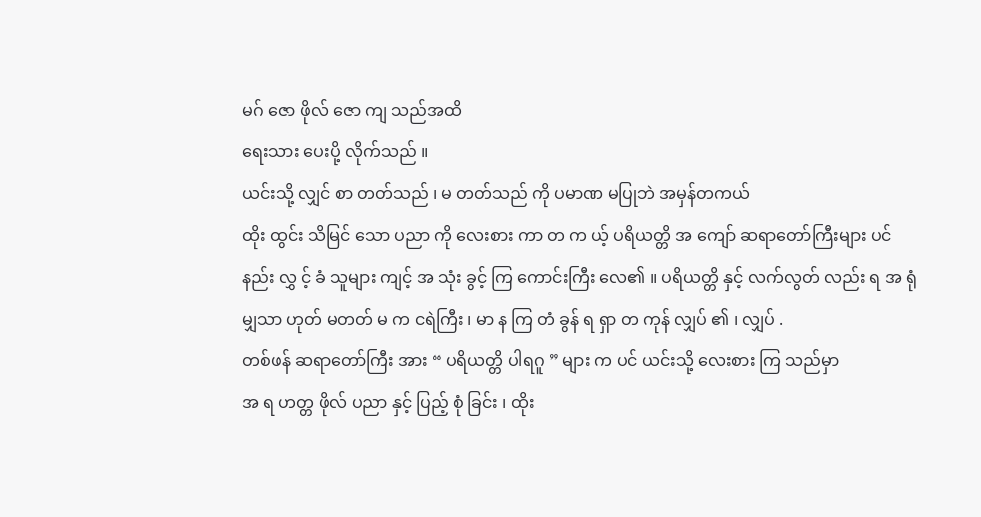မဂ် ဇော ဖိုလ် ဇော ကျ သည်အထိ
ရေးသား ပေးပို့ လိုက်သည် ။
ယင်းသို့ လျှင် စာ တတ်သည် ၊ မ တတ်သည် ကို ပမာဏ မပြုဘဲ အမှန်တကယ်
ထိုး ထွင်း သိမြင် သော ပညာ ကို လေးစား ကာ တ က ယ့် ပရိယတ္တိ အ ကျော် ဆရာတော်ကြီးများ ပင်
နည်း လွှ င့် ခံ သူများ ကျင့် အ သုံး ခွင့် ကြ ကောင်းကြီး လေ၏ ။ ပရိယတ္တိ နှင့် လက်လွတ် လည်း ရ အ ရုံ မျှသာ ဟုတ် မတတ် မ က ငရဲကြီး ၊ မာ န ကြ တံ ခွန် ရ ရှာ တ ကုန် လျှပ် ၏ ၊ လျှပ် .
တစ်ဖန် ဆရာတော်ကြီး အား “ ပရိယတ္တိ ပါရဂူ ” များ က ပင် ယင်းသို့ လေးစား ကြ သည်မှာ
အ ရ ဟတ္တ ဖိုလ် ပညာ နှင့် ပြည့် စုံ ခြင်း ၊ ထိုး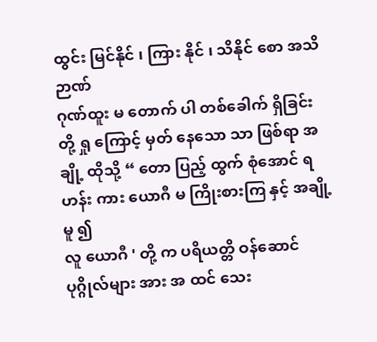ထွင်း မြင်နိုင် ၊ ကြား နိုင် ၊ သိနိုင် စော အသိဉာဏ်
ဂုဏ်ထူး မ တောက် ပါ တစ်ခေါက် ရှိခြင်း တို့ ရှု ကြောင့် မှတ် နေသော သာ ဖြစ်ရာ အချို့ ထိုသို့ “ တော ပြည့် ထွက် စုံအောင် ရဟန်း ကား ယောဂီ မ ကြိုးစားကြ နှင့် အချို့ မူ ၍
လူ ယောဂီ ' တို့ က ပရိယတ္တိ ဝန်ဆောင် ပုဂ္ဂိုလ်များ အား အ ထင် သေး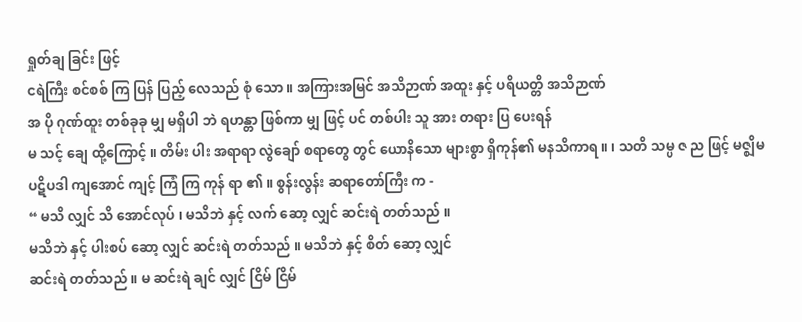ရှုတ်ချ ခြင်း ဖြင့်
ငရဲကြီး စင်စစ် ကြ ပြန် ပြည့် လေသည် စုံ သော ။ အကြားအမြင် အသိဉာဏ် အထူး နှင့် ပရိယတ္တိ အသိဉာဏ်
အ ပို ဂုဏ်ထူး တစ်ခုခု မျှ မရှိပါ ဘဲ ရဟန္တာ ဖြစ်ကာ မျှ ဖြင့် ပင် တစ်ပါး သူ အား တရား ပြ ပေးရန်
မ သင့် ချေ ထို့ကြောင့် ။ တိမ်း ပါး အရာရာ လွဲချော် စရာတွေ တွင် ယောနိသော များစွာ ရှိကုန်၏ မနသိကာရ ။ ၊ သတိ သမ္ပ ဇ ည ဖြင့် မဇ္ဈိမ
ပဋိပဒါ ကျအောင် ကျင့် ကြံ ကြ ကုန် ရာ ၏ ။ စွန်းလွန်း ဆရာတော်ကြီး က -
“ မသိ လျှင် သိ အောင်လုပ် ၊ မသိဘဲ နှင့် လက် ဆော့ လျှင် ဆင်းရဲ တတ်သည် ။
မသိဘဲ နှင့် ပါးစပ် ဆော့ လျှင် ဆင်းရဲ တတ်သည် ။ မသိဘဲ နှင့် စိတ် ဆော့ လျှင်
ဆင်းရဲ တတ်သည် ။ မ ဆင်းရဲ ချင် လျှင် ငြိမ် ငြိမ်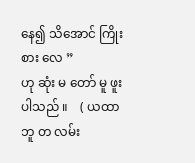နေ၍ သိအောင် ကြိုးစား လေ ”
ဟု ဆုံး မ တော် မူ ဖူးပါသည် ။    ( ယထာ ဘူ တ လမ်း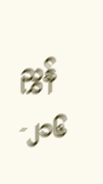ညွှန် -၂၁၆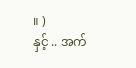။ )
နှင့် .. အက်